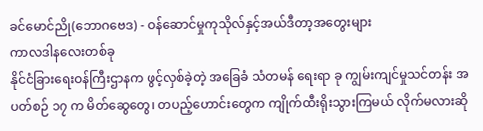ခင်မောင်ညို(ဘောဂဗေဒ) - ဝန်ဆောင်မှုကုသိုလ်နှင့်အယ်ဒီတာ့အတွေးများ
ကာလဒါနလေးတစ်ခု
နိုင်ငံခြားရေးဝန်ကြီးဌာနက ဖွင့်လှစ်ခဲ့တဲ့ အခြေခံ သံတမန် ရေးရာ ခု ကျွမ်းကျင်မှုသင်တန်း အပတ်စဉ် ၁၇ က မိတ်ဆွေတွေ၊ တပည့်ဟောင်းတွေက ကျိုက်ထီးရိုးသွားကြမယ် လိုက်မလားဆို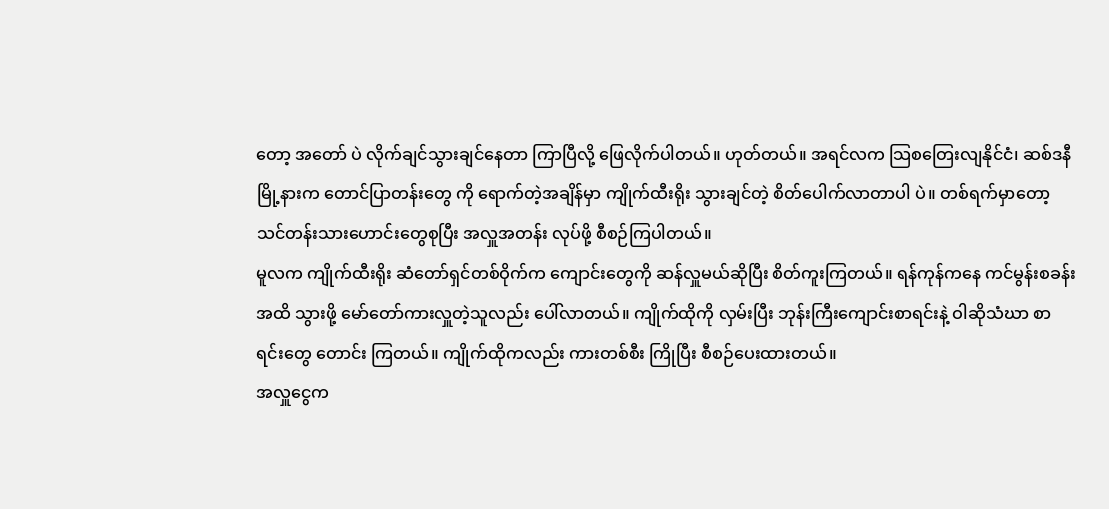တော့ အတော် ပဲ လိုက်ချင်သွားချင်နေတာ ကြာပြီလို့ ဖြေလိုက်ပါတယ်။ ဟုတ်တယ်။ အရင်လက သြစတြေးလျနိုင်ငံ၊ ဆစ်ဒနီမြို့နားက တောင်ပြာတန်းတွေ ကို ရောက်တဲ့အချိန်မှာ ကျိုက်ထီးရိုး သွားချင်တဲ့ စိတ်ပေါက်လာတာပါ ပဲ။ တစ်ရက်မှာတော့ သင်တန်းသားဟောင်းတွေစုပြီး အလှူအတန်း လုပ်ဖို့ စီစဉ်ကြပါတယ်။
မူလက ကျိုက်ထီးရိုး ဆံတော်ရှင်တစ်ဝိုက်က ကျောင်းတွေကို ဆန်လှူမယ်ဆိုပြီး စိတ်ကူးကြတယ်။ ရန်ကုန်ကနေ ကင်မွန်းစခန်းအထိ သွားဖို့ မော်တော်ကားလှူတဲ့သူလည်း ပေါ်လာတယ်။ ကျိုက်ထိုကို လှမ်းပြီး ဘုန်းကြီးကျောင်းစာရင်းနဲ့ ဝါဆိုသံဃာ စာရင်းတွေ တောင်း ကြတယ်။ ကျိုက်ထိုကလည်း ကားတစ်စီး ကြိုပြီး စီစဉ်ပေးထားတယ်။
အလှူငွေက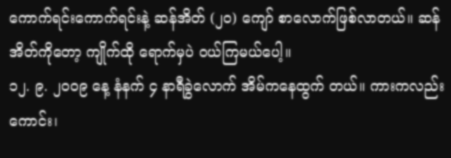ကောက်ရင်းကောက်ရင်းနဲ့ ဆန်အိတ် (၂၀) ကျော် စာလောက်ဖြစ်လာတယ်။ ဆန်အိတ်ကိုတော့ ကျိုက်ထို ရောက်မှပဲ ဝယ်ကြမယ်ပေါ့။
၁၂. ၉. ၂၀၀၉ နေ့ နံနက် ၄ နာရီခွဲလောက် အိမ်ကနေထွက် တယ်။ ကားကလည်းကောင်း၊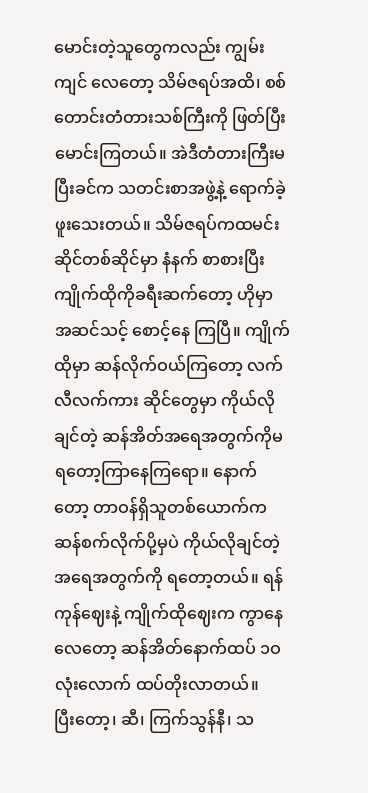မောင်းတဲ့သူတွေကလည်း ကျွမ်းကျင် လေတော့ သိမ်ဇရပ်အထိ၊ စစ်တောင်းတံတားသစ်ကြီးကို ဖြတ်ပြီးမောင်းကြတယ်။ အဲဒီတံတားကြီးမပြီးခင်က သတင်းစာအဖွဲ့နဲ့ ရောက်ခဲ့ ဖူးသေးတယ်။ သိမ်ဇရပ်ကထမင်းဆိုင်တစ်ဆိုင်မှာ နံနက် စာစားပြီး ကျိုက်ထိုကိုခရီးဆက်တော့ ဟိုမှာအဆင်သင့် စောင့်နေ ကြပြီ။ ကျိုက်ထိုမှာ ဆန်လိုက်ဝယ်ကြတော့ လက်လီလက်ကား ဆိုင်တွေမှာ ကိုယ်လိုချင်တဲ့ ဆန်အိတ်အရေအတွက်ကိုမရတော့ကြာနေကြရော။ နောက်တော့ တာဝန်ရှိသူတစ်ယောက်က ဆန်စက်လိုက်ပို့မှပဲ ကိုယ်လိုချင်တဲ့ အရေအတွက်ကို ရတော့တယ်။ ရန်ကုန်ဈေးနဲ့ ကျိုက်ထိုဈေးက ကွာနေလေတော့ ဆန်အိတ်နောက်ထပ် ၁ဝ လုံးလောက် ထပ်တိုးလာတယ်။
ပြီးတော့၊ ဆီ၊ ကြက်သွန်နီ၊ သ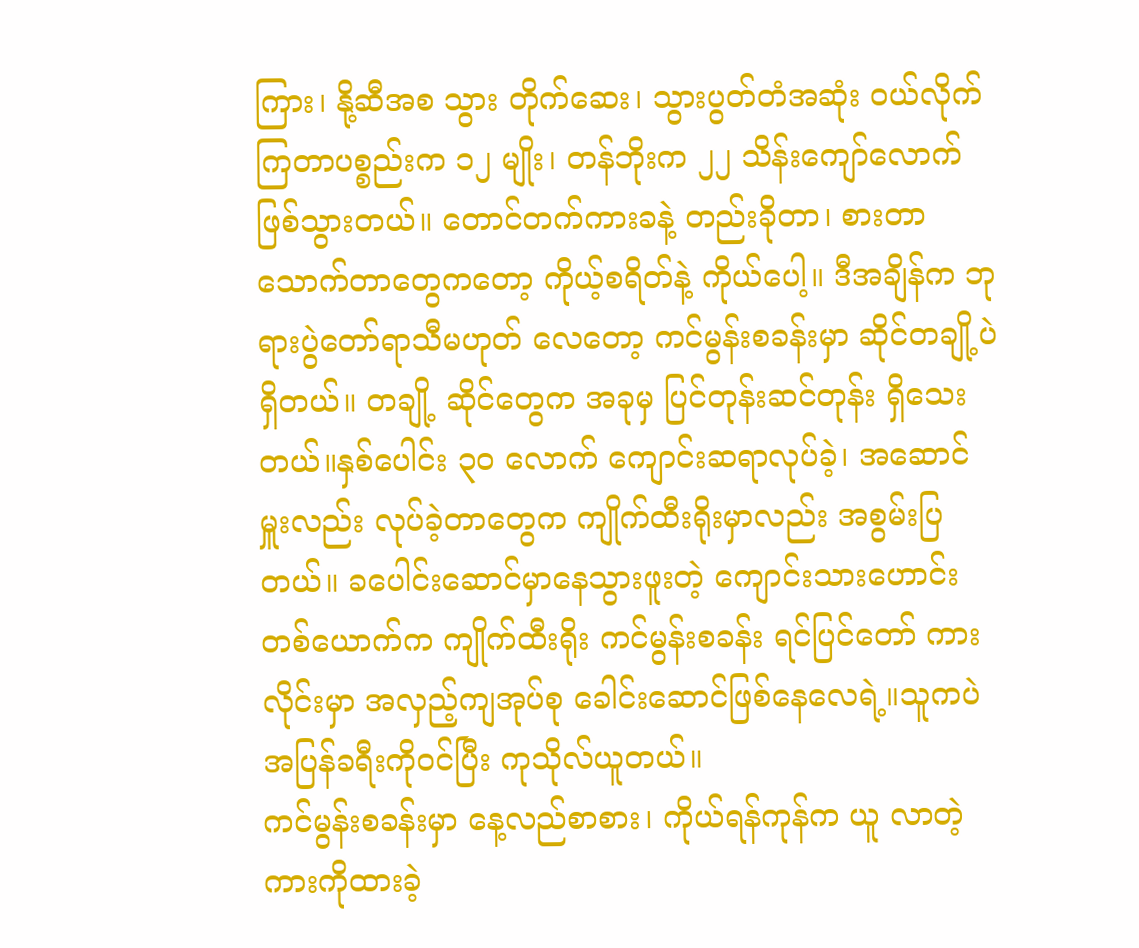ကြား၊ နို့ဆီအစ သွား တိုက်ဆေး၊ သွားပွတ်တံအဆုံး ဝယ်လိုက်ကြတာပစ္စည်းက ၁၂ မျိုး၊ တန်ဘိုးက ၂၂ သိန်းကျော်လောက်ဖြစ်သွားတယ်။ တောင်တက်ကားခနဲ့ တည်းခိုတာ၊ စားတာသောက်တာတွေကတော့ ကိုယ့်စရိတ်နဲ့ ကိုယ်ပေါ့။ ဒီအချိန်က ဘုရားပွဲတော်ရာသီမဟုတ် လေတော့ ကင်မွန်းစခန်းမှာ ဆိုင်တချို့ပဲရှိတယ်။ တချို့ ဆိုင်တွေက အခုမှ ပြင်တုန်းဆင်တုန်း ရှိသေးတယ်။နှစ်ပေါင်း ၃၀ လောက် ကျောင်းဆရာလုပ်ခဲ့၊ အဆောင်မှူးလည်း လုပ်ခဲ့တာတွေက ကျိုက်ထီးရိုးမှာလည်း အစွမ်းပြ တယ်။ ခပေါင်းဆောင်မှာနေသွားဖူးတဲ့ ကျောင်းသားဟောင်း တစ်ယောက်က ကျိုက်ထီးရိုး ကင်မွန်းစခန်း ရင်ပြင်တော် ကားလိုင်းမှာ အလှည့်ကျအုပ်စု ခေါင်းဆောင်ဖြစ်နေလေရဲ့။သူကပဲ အပြန်ခရီးကိုဝင်ပြီး ကုသိုလ်ယူတယ်။
ကင်မွန်းစခန်းမှာ နေ့လည်စာစား၊ ကိုယ်ရန်ကုန်က ယူ လာတဲ့ကားကိုထားခဲ့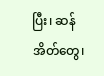ပြီး၊ ဆန်အိတ်တွေ၊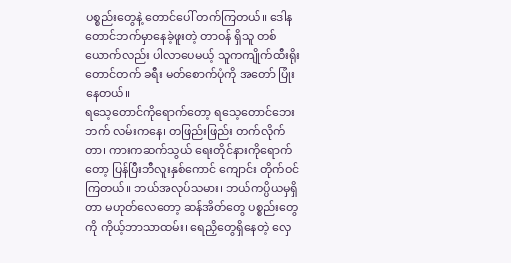ပစ္စည်းတွေနဲ့ တောင်ပေါ် တက်ကြတယ်။ ဒေါနတောင်ဘက်မှာနေခဲ့ဖူးတဲ့ တာဝန် ရှိသူ တစ်ယောက်လည်း ပါလာပေမယ့် သူကကျိုက်ထီးရိုးတောင်တက် ခရီး မတ်စောက်ပုံကို အတော် ပြုံးနေတယ်။
ရသေ့တောင်ကိုရောက်တော့ ရသေ့တောင်ဘေးဘက် လမ်းကနေ၊ တဖြည်းဖြည်း တက်လိုက်တာ၊ ကားကဆက်သွယ် ရေးတိုင်နားကိုရောက်တော့ ပြန်ပြီးဘီလူးနှစ်ကောင် ကျောင်း တိုက်ဝင်ကြတယ်။ ဘယ်အလုပ်သမား၊ ဘယ်ကပ္ပိယမှရှိတာ မဟုတ်လေတော့ ဆန်အိတ်တွေ ပစ္စည်းတွေကို ကိုယ့်ဘာသာထမ်း၊ ရေညှိတွေရှိနေတဲ့ လှေ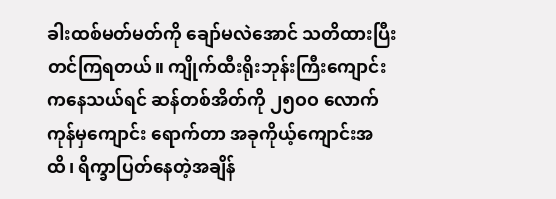ခါးထစ်မတ်မတ်ကို ချော်မလဲအောင် သတိထားပြီး တင်ကြရတယ်။ ကျိုက်ထီးရိုးဘုန်းကြီးကျောင်းကနေသယ်ရင် ဆန်တစ်အိတ်ကို ၂၅ဝဝ လောက်ကုန်မှကျောင်း ရောက်တာ အခုကိုယ့်ကျောင်းအထိ၊ ရိက္ခာပြတ်နေတဲ့အချိန်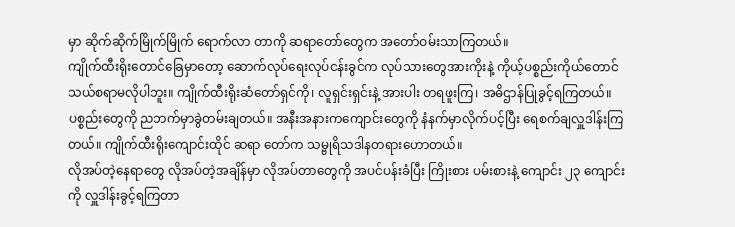မှာ ဆိုက်ဆိုက်မြိုက်မြိုက် ရောက်လာ တာကို ဆရာတော်တွေက အတော်ဝမ်းသာကြတယ်။
ကျိုက်ထီးရိုးတောင်ခြေမှာတော့ ဆောက်လုပ်ရေးလုပ်ငန်းခွင်က လုပ်သားတွေအားကိုးနဲ့ ကိုယ့်ပစ္စည်းကိုယ်တောင် သယ်စရာမလိုပါဘူး။ ကျိုက်ထီးရိုးဆံတော်ရှင်ကို၊ လူရှင်းရှင်းနဲ့ အားပါး တရဖူးကြ၊ အဓိဌာန်ပြုခွင့်ရကြတယ်။ ပစ္စည်းတွေကို ညဘက်မှာခွဲတမ်းချတယ်။ အနီးအနားကကျောင်းတွေကို နံနက်မှာလိုက်ပင့်ပြီး ရေစက်ချလှူဒါန်းကြတယ်။ ကျိုက်ထီးရိုးကျောင်းထိုင် ဆရာ တော်က သမ္ဗုရိသဒါနတရားဟောတယ်။
လိုအပ်တဲ့နေရာတွေ လိုအပ်တဲ့အချိန်မှာ လိုအပ်တာတွေကို အပင်ပန်းခံပြီး ကြိုးစား ပမ်းစားနဲ့ ကျောင်း ၂၃ ကျောင်းကို လှူဒါန်းခွင့်ရကြတာ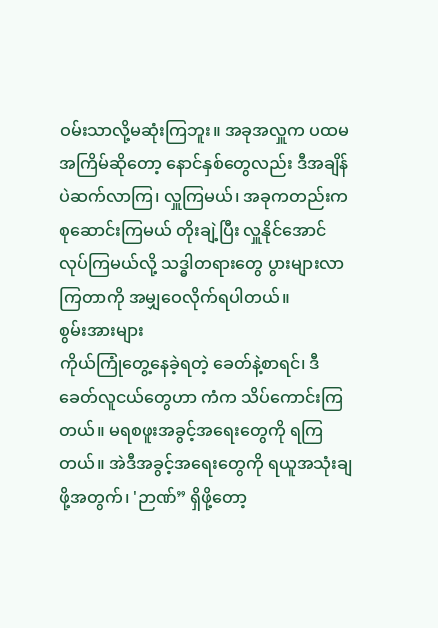ဝမ်းသာလို့မဆုံးကြဘူး။ အခုအလှူက ပထမအကြိမ်ဆိုတော့ နောင်နှစ်တွေလည်း ဒီအချိန်ပဲဆက်လာကြ၊ လှူကြမယ်၊ အခုကတည်းက စုဆောင်းကြမယ် တိုးချဲ့ပြီး လှူနိုင်အောင်လုပ်ကြမယ်လို့ သဒ္ဓါတရားတွေ ပွားများလာကြတာကို အမျှဝေလိုက်ရပါတယ်။
စွမ်းအားများ
ကိုယ်ကြုံတွေ့နေခဲ့ရတဲ့ ခေတ်နဲ့စာရင်၊ ဒီခေတ်လူငယ်တွေဟာ ကံက သိပ်ကောင်းကြတယ်။ မရစဖူးအခွင့်အရေးတွေကို ရကြတယ်။ အဲဒီအခွင့်အရေးတွေကို ရယူအသုံးချဖို့အတွက်၊ 'ဉာဏ်” ရှိဖို့တော့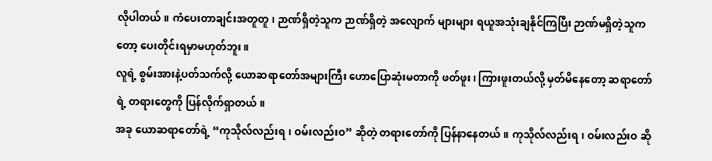လိုပါတယ်။ ကံပေးတာချင်းအတူတူ၊ ဉာဏ်ရှိတဲ့သူက ဉာဏ်ရှိတဲ့ အလျောက် များများ ရယူအသုံးချနိုင်ကြပြီး ဉာဏ်မရှိတဲ့သူကတော့ ပေးတိုင်းရမှာမဟုတ်ဘူး။
လူရဲ့ စွမ်းအားနဲ့ပတ်သက်လို့ ယောဆရာတော်အများကြီး ဟောပြောဆုံးမတာကို ဖတ်ဖူး၊ ကြားဖူးတယ်လို့ မှတ်မိနေတော့ ဆရာတော်ရဲ့ တရားတွေကို ပြန်လိုက်ရှာတယ်။
အခု ယောဆရာတော်ရဲ့ “ကုသိုလ်လည်းရ၊ ဝမ်းလည်းဝ” ဆိုတဲ့ တရားတော်ကို ပြန်နာနေတယ်။ ကုသိုလ်လည်းရ၊ ဝမ်းလည်းဝ ဆို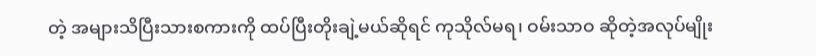တဲ့ အများသိပြီးသားစကားကို ထပ်ပြီးတိုးချဲ့မယ်ဆိုရင် ကုသိုလ်မရ၊ ဝမ်းသာဝ ဆိုတဲ့အလုပ်မျိုး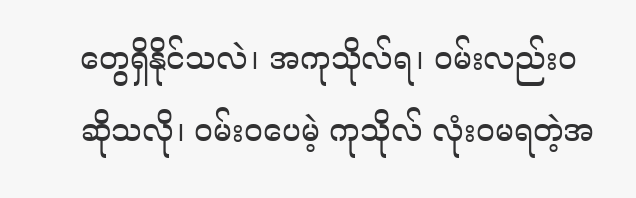တွေရှိနိုင်သလဲ၊ အကုသိုလ်ရ၊ ဝမ်းလည်းဝ ဆိုသလို၊ ဝမ်းဝပေမဲ့ ကုသိုလ် လုံးဝမရတဲ့အ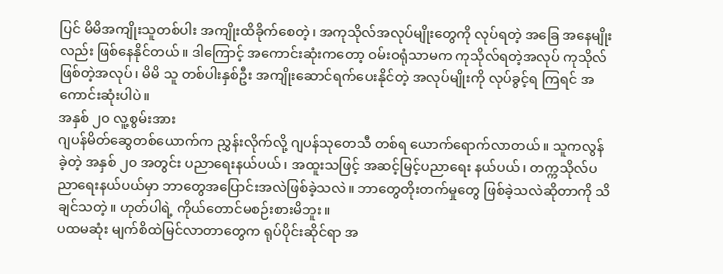ပြင် မိမိအကျိုးသူတစ်ပါး အကျိုးထိခိုက်စေတဲ့၊ အကုသိုလ်အလုပ်မျိုးတွေကို လုပ်ရတဲ့ အခြေ အနေမျိုးလည်း ဖြစ်နေနိုင်တယ်။ ဒါကြောင့် အကောင်းဆုံးကတော့ ဝမ်းဝရုံသာမက ကုသိုလ်ရတဲ့အလုပ် ကုသိုလ်ဖြစ်တဲ့အလုပ်၊ မိမိ သူ တစ်ပါးနှစ်ဦး အကျိုးဆောင်ရက်ပေးနိုင်တဲ့ အလုပ်မျိုးကို လုပ်ခွင့်ရ ကြရင် အကောင်းဆုံးပါပဲ။
အနှစ် ၂၀ လူ့စွမ်းအား
ဂျပန်မိတ်ဆွေတစ်ယောက်က ညွှန်းလိုက်လို့ ဂျပန်သုတေသီ တစ်ရ ယောက်ရောက်လာတယ်။ သူကလွန်ခဲ့တဲ့ အနှစ် ၂၀ အတွင်း ပညာရေးနယ်ပယ်၊ အထူးသဖြင့် အဆင့်မြင့်ပညာရေး နယ်ပယ်၊ တက္ကသိုလ်ပညာရေးနယ်ပယ်မှာ ဘာတွေအပြောင်းအလဲဖြစ်ခဲ့သလဲ။ ဘာတွေတိုးတက်မှုတွေ ဖြစ်ခဲ့သလဲဆိုတာကို သိချင်သတဲ့။ ဟုတ်ပါရဲ့ ကိုယ်တောင်မစဉ်းစားမိဘူး။
ပထမဆုံး မျက်စိထဲမြင်လာတာတွေက ရုပ်ပိုင်းဆိုင်ရာ အ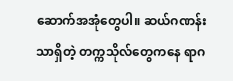ဆောက်အအုံတွေပါ။ ဆယ်ဂဏန်းသာရှိတဲ့ တက္ကသိုလ်တွေကနေ ရာဂ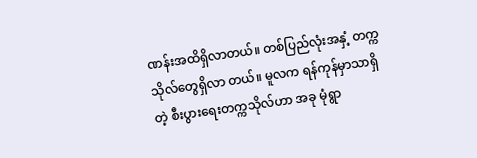ဏန်းအထိရှိလာတယ်။ တစ်ပြည်လုံးအနှံ့ တက္ကသိုလ်တွေရှိလာ တယ်။ မူလက ရန်ကုန်မှာသာရှိတဲ့ စီးပွားရေးတက္ကသိုလ်ဟာ အခု မုံရွာ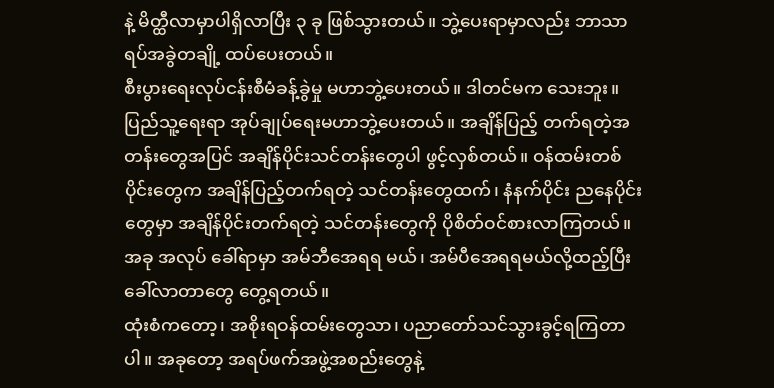နဲ့ မိတ္ထီလာမှာပါရှိလာပြီး ၃ ခု ဖြစ်သွားတယ်။ ဘွဲ့ပေးရာမှာလည်း ဘာသာရပ်အခွဲတချို့ ထပ်ပေးတယ်။
စီးပွားရေးလုပ်ငန်းစီမံခန့်ခွဲမှု မဟာဘွဲ့ပေးတယ်။ ဒါတင်မက သေးဘူး။ ပြည်သူ့ရေးရာ အုပ်ချုပ်ရေးမဟာဘွဲ့ပေးတယ်။ အချိန်ပြည့် တက်ရတဲ့အတန်းတွေအပြင် အချိန်ပိုင်းသင်တန်းတွေပါ ဖွင့်လှစ်တယ်။ ဝန်ထမ်းတစ်ပိုင်းတွေက အချိန်ပြည့်တက်ရတဲ့ သင်တန်းတွေထက်၊ နံနက်ပိုင်း ညနေပိုင်းတွေမှာ အချိန်ပိုင်းတက်ရတဲ့ သင်တန်းတွေကို ပိုစိတ်ဝင်စားလာကြတယ်။ အခု အလုပ် ခေါ်ရာမှာ အမ်ဘီအေရရ မယ်၊ အမ်ပီအေရရမယ်လို့ထည့်ပြီး ခေါ်လာတာတွေ တွေ့ရတယ်။
ထုံးစံကတော့၊ အစိုးရဝန်ထမ်းတွေသာ၊ ပညာတော်သင်သွားခွင့်ရကြတာပါ။ အခုတော့ အရပ်ဖက်အဖွဲ့အစည်းတွေနဲ့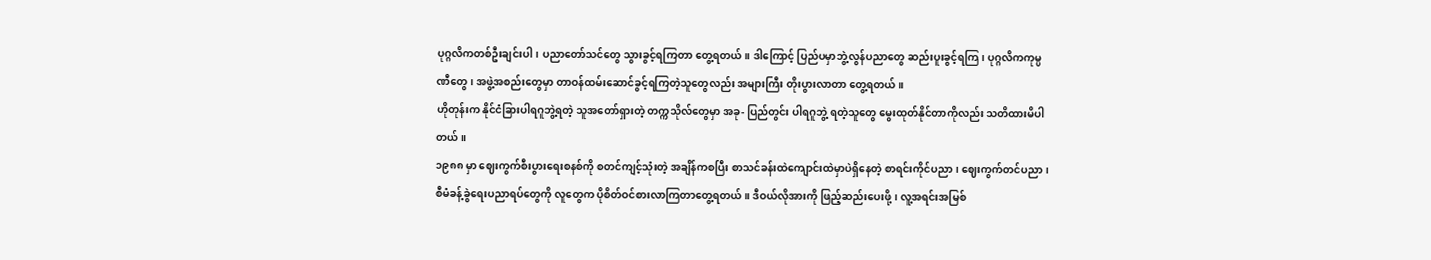ပုဂ္ဂလိကတစ်ဦးချင်းပါ၊ ပညာတော်သင်တွေ သွားခွင့်ရကြတာ တွေ့ရတယ်။ ဒါကြောင့် ပြည်ပမှာဘွဲ့လွန်ပညာတွေ ဆည်းပူးခွင့်ရကြ၊ ပုဂ္ဂလိကကုမ္ပဏီတွေ၊ အဖွဲ့အစည်းတွေမှာ တာဝန်ထမ်းဆောင်ခွင့်ရကြတဲ့သူတွေလည်း အများကြီး တိုးပွားလာတာ တွေ့ရတယ်။
ဟိုတုန်းက နိုင်ငံခြားပါရဂူဘွဲ့ရတဲ့ သူအတော်ရှားတဲ့ တက္ကသိုလ်တွေမှာ အခု- ပြည်တွင်း ပါရဂူဘွဲ့ ရတဲ့သူတွေ မွေးထုတ်နိုင်တာကိုလည်း သတိထားမိပါတယ်။
၁၉၈၈ မှာ ဈေးကွက်စီးပွားရေးစနစ်ကို စတင်ကျင့်သုံးတဲ့ အချိန်ကစပြီး စာသင်ခန်းထဲကျောင်းထဲမှာပဲရှိနေတဲ့ စာရင်းကိုင်ပညာ၊ ဈေးကွက်တင်ပညာ၊ စီမံခန့်ခွဲရေးပညာရပ်တွေကို လူတွေက ပိုစိတ်ဝင်စားလာကြတာတွေ့ရတယ်။ ဒီဝယ်လိုအားကို ဖြည့်ဆည်းပေးဖို့၊ လူ့အရင်းအမြစ်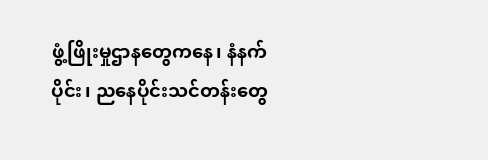ဖွံ့ဖြိုးမှုဌာနတွေကနေ၊ နံနက်ပိုင်း၊ ညနေပိုင်းသင်တန်းတွေ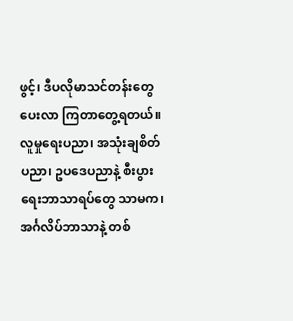ဖွင့်၊ ဒီပလိုမာသင်တန်းတွေပေးလာ ကြတာတွေ့ရတယ်။ လူမှုရေးပညာ၊ အသုံးချစိတ်ပညာ၊ ဥပဒေပညာနဲ့ စီးပွားရေးဘာသာရပ်တွေ သာမက၊ အင်္ဂလိပ်ဘာသာနဲ့ တစ်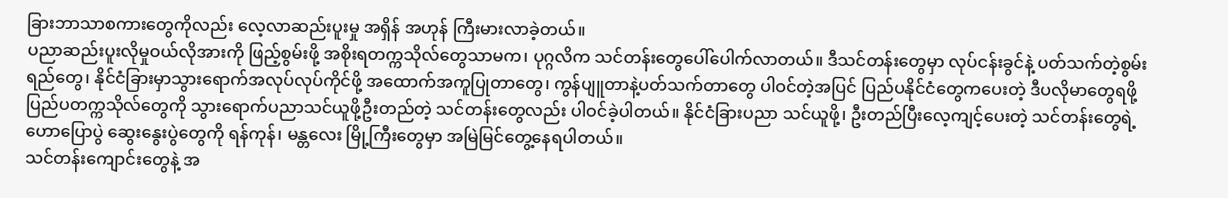ခြားဘာသာစကားတွေကိုလည်း လေ့လာဆည်းပူးမှု အရှိန် အဟုန် ကြီးမားလာခဲ့တယ်။
ပညာဆည်းပူးလိုမှုဝယ်လိုအားကို ဖြည့်စွမ်းဖို့ အစိုးရတက္ကသိုလ်တွေသာမက၊ ပုဂ္ဂလိက သင်တန်းတွေပေါ်ပေါက်လာတယ်။ ဒီသင်တန်းတွေမှာ လုပ်ငန်းခွင်နဲ့ ပတ်သက်တဲ့စွမ်းရည်တွေ၊ နိုင်ငံခြားမှာသွားရောက်အလုပ်လုပ်ကိုင်ဖို့ အထောက်အကူပြုတာတွေ၊ ကွန်ပျူတာနဲ့ပတ်သက်တာတွေ ပါဝင်တဲ့အပြင် ပြည်ပနိုင်ငံတွေကပေးတဲ့ ဒီပလိုမာတွေရဖို့ ပြည်ပတက္ကသိုလ်တွေကို သွားရောက်ပညာသင်ယူဖို့ဦးတည်တဲ့ သင်တန်းတွေလည်း ပါဝင်ခဲ့ပါတယ်။ နိုင်ငံခြားပညာ သင်ယူဖို့၊ ဦးတည်ပြီးလေ့ကျင့်ပေးတဲ့ သင်တန်းတွေရဲ့ ဟောပြောပွဲ ဆွေးနွေးပွဲတွေကို ရန်ကုန်၊ မန္တလေး မြို့ကြီးတွေမှာ အမြဲမြင်တွေ့နေရပါတယ်။
သင်တန်းကျောင်းတွေနဲ့ အ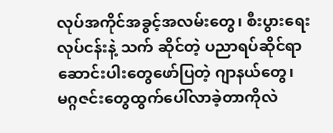လုပ်အကိုင်အခွင့်အလမ်းတွေ၊ စီးပွားရေးလုပ်ငန်းနဲ့ သက် ဆိုင်တဲ့ ပညာရပ်ဆိုင်ရာ ဆောင်းပါးတွေဖော်ပြတဲ့ ဂျာနယ်တွေ၊ မဂ္ဂဇင်းတွေထွက်ပေါ်လာခဲ့တာကိုလဲ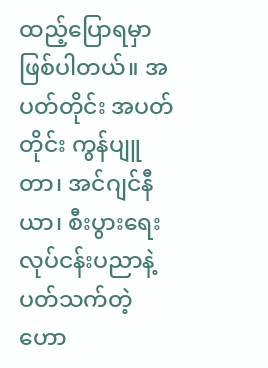ထည့်ပြောရမှာဖြစ်ပါတယ်။ အပတ်တိုင်း အပတ်တိုင်း ကွန်ပျူတာ၊ အင်ဂျင်နီယာ၊ စီးပွားရေး လုပ်ငန်းပညာနဲ့ ပတ်သက်တဲ့ ဟော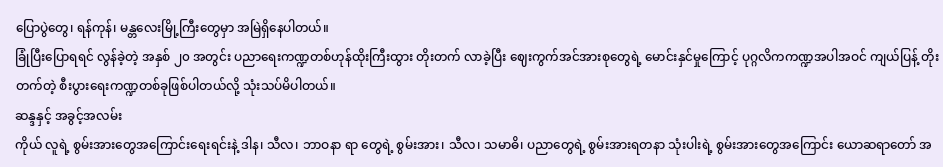ပြောပွဲတွေ၊ ရန်ကုန်၊ မန္တလေးမြို့ကြီးတွေမှာ အမြဲရှိနေပါတယ်။
ခြုံပြီးပြောရရင် လွန်ခဲ့တဲ့ အနှစ် ၂၀ အတွင်း ပညာရေးကဏ္ဍတစ်ဟုန်ထိုးကြီးထွား တိုးတက် လာခဲ့ပြီး ဈေးကွက်အင်အားစုတွေရဲ့ မောင်းနှင်မှုကြောင့် ပုဂ္ဂလိကကဏ္ဍအပါအဝင် ကျယ်ပြန့် တိုးတက်တဲ့ စီးပွားရေးကဏ္ဍတစ်ခုဖြစ်ပါတယ်လို့ သုံးသပ်မိပါတယ်။
ဆန္ဒနှင့် အခွင့်အလမ်း
ကိုယ် လူရဲ့ စွမ်းအားတွေအကြောင်းရေးရင်းနဲ့ ဒါန၊ သီလ၊ ဘာဝနာ ရာ တွေရဲ့ စွမ်းအား၊ သီလ၊ သမာဓိ၊ ပညာတွေရဲ့ စွမ်းအားရတနာ သုံးပါးရဲ့ စွမ်းအားတွေအကြောင်း ယောဆရာတော် အ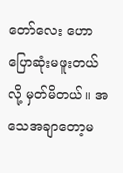တော်လေး ဟောပြောဆုံးမဖူးတယ်လို့ မှတ်မိတယ်။ အသေအချာတော့မ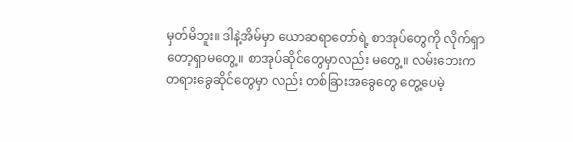မှတ်မိဘူး။ ဒါနဲ့အိမ်မှာ ယောဆရာတော်ရဲ့ စာအုပ်တွေကို လိုက်ရှာတော့ရှာမတွေ့။ စာအုပ်ဆိုင်တွေမှာလည်း မတွေ့။ လမ်းဘေးက တရားခွေဆိုင်တွေမှာ လည်း တစ်ခြားအခွေတွေ တွေ့ပေမဲ့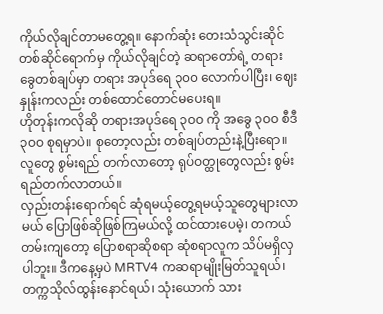ကိုယ်လိုချင်တာမတွေ့ရ။ နောက်ဆုံး တေးသံသွင်းဆိုင်တစ်ဆိုင်ရောက်မှ ကိုယ်လိုချင်တဲ့ ဆရာတော်ရဲ့ တရားခွေတစ်ချပ်မှာ တရား အပုဒ်ရေ ၃၀၀ လောက်ပါပြီး၊ ဈေးနှုန်းကလည်း တစ်ထောင်တောင်မပေးရ။
ဟိုတုန်းကလိုဆို တရားအပုဒ်ရေ ၃ဝဝ ကို အခွေ ၃ဝဝ စီဒီ ၃ဝဝ စုရမှာပဲ။ စုတော့လည်း တစ်ချပ်တည်းနဲ့ပြီးရော။ လူတွေ စွမ်းရည် တက်လာတော့ ရုပ်ဝတ္ထုတွေလည်း စွမ်းရည်တက်လာတယ်။
လှည်းတန်းရောက်ရင် ဆုံရမယ့်တွေ့ရမယ့်သူတွေများလာမယ် ပြောဖြစ်ဆိုဖြစ်ကြမယ်လို့ ထင်ထားပေမဲ့၊ တကယ်တမ်းကျတော့ ပြောစရာဆိုစရာ ဆုံစရာလူက သိပ်မရှိလှပါဘူး။ ဒီကနေ့မှပဲ MRTV4 ကဆရာမျိုးမြတ်သူရယ်၊ တက္ကသိုလ်ထွန်းနောင်ရယ်၊ သုံးယောက် သား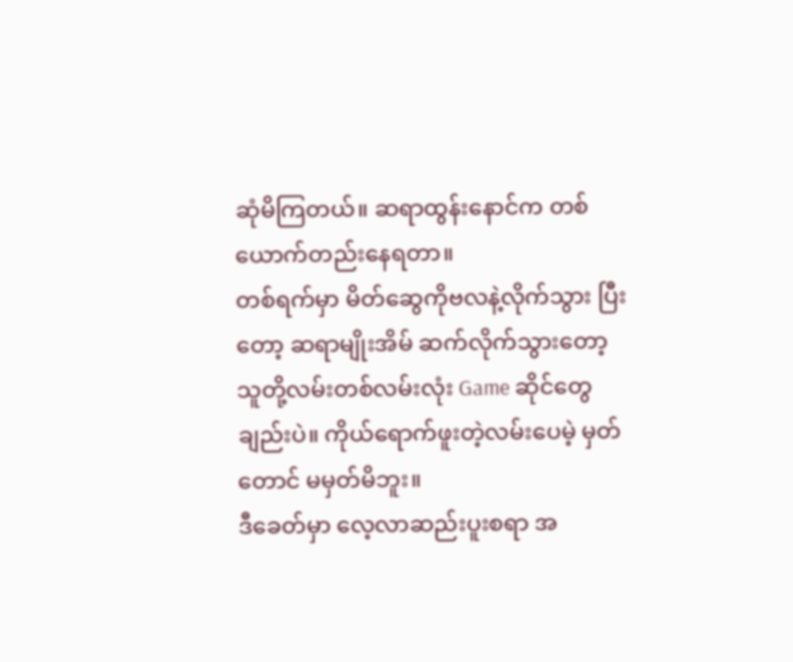ဆုံမိကြတယ်။ ဆရာထွန်းနောင်က တစ်ယောက်တည်းနေရတာ။
တစ်ရက်မှာ မိတ်ဆွေကိုဗလနဲ့လိုက်သွား ပြီးတော့ ဆရာမျိုးအိမ် ဆက်လိုက်သွားတော့ သူတို့လမ်းတစ်လမ်းလုံး Game ဆိုင်တွေချည်းပဲ။ ကိုယ်ရောက်ဖူးတဲ့လမ်းပေမဲ့ မှတ်တောင် မမှတ်မိဘူး။
ဒီခေတ်မှာ လေ့လာဆည်းပူးစရာ အ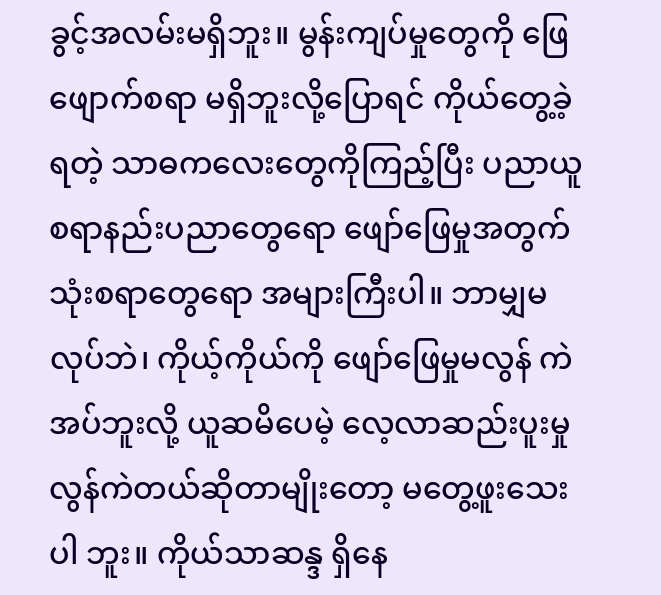ခွင့်အလမ်းမရှိဘူး။ မွန်းကျပ်မှုတွေကို ဖြေဖျောက်စရာ မရှိဘူးလို့ပြောရင် ကိုယ်တွေ့ခဲ့ရတဲ့ သာဓကလေးတွေကိုကြည့်ပြီး ပညာယူစရာနည်းပညာတွေရော ဖျော်ဖြေမှုအတွက် သုံးစရာတွေရော အများကြီးပါ။ ဘာမျှမလုပ်ဘဲ၊ ကိုယ့်ကိုယ်ကို ဖျော်ဖြေမှုမလွန် ကဲ အပ်ဘူးလို့ ယူဆမိပေမဲ့ လေ့လာဆည်းပူးမှု လွန်ကဲတယ်ဆိုတာမျိုးတော့ မတွေ့ဖူးသေးပါ ဘူး။ ကိုယ်သာဆန္ဒ ရှိနေ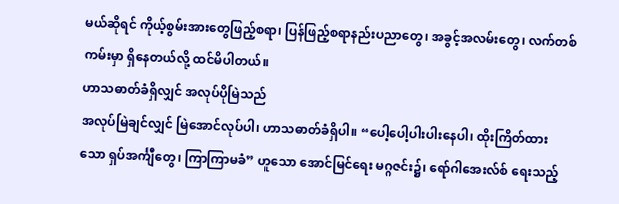မယ်ဆိုရင် ကိုယ့်စွမ်းအားတွေဖြည့်စရာ၊ ပြန်ဖြည့်စရာနည်းပညာတွေ၊ အခွင့်အလမ်းတွေ၊ လက်တစ်ကမ်းမှာ ရှိနေတယ်လို့ ထင်မိပါတယ်။
ဟာသဓာတ်ခံရှိလျှင် အလုပ်ပိုမြဲသည်
အလုပ်မြဲချင်လျှင် မြဲအောင်လုပ်ပါ၊ ဟာသဓာတ်ခံရှိပါ။ “ပေါ့ပေါ့ပါးပါးနေပါ၊ ထိုးကြိတ်ထားသော ရှပ်အင်္ကျီတွေ၊ ကြာကြာမခံ” ဟူသော အောင်မြင်ရေး မဂ္ဂဇင်း၌၊ ရော်ဂါအေးလ်စ် ရေးသည့်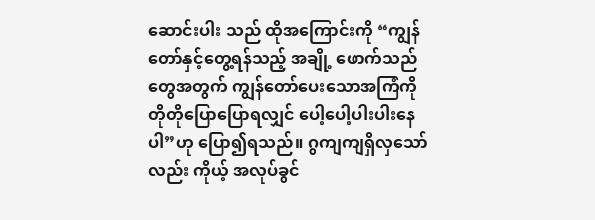ဆောင်းပါး သည် ထိုအကြောင်းကို “ကျွန်တော်နှင့်တွေ့ရန်သည့် အချို့ ဖောက်သည် တွေအတွက် ကျွန်တော်ပေးသောအကြံကို တိုတိုပြောပြောရလျှင် ပေါ့ပေါ့ပါးပါးနေပါ”ဟု ပြော၍ရသည်။ ဂွကျကျရှိလှသော်လည်း ကိုယ့် အလုပ်ခွင်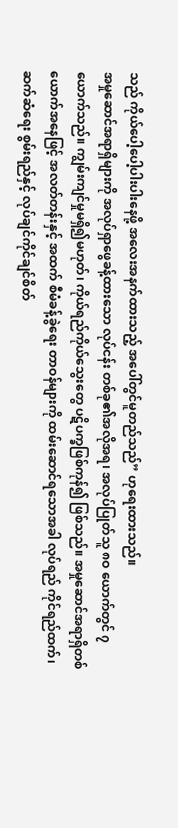သည် ကိုယ်ပေါ့ပေါ့ပါးပါးနေဖို့ အလေးအနက်ထားသည့် အပေါ်တွင်မူတည်သည်” ဟုရေးထားသည်။
အမှုဆောင်အရာရှိများကို အလုပ်ရှာဖွေခန့်ထားသော လုပ်ငန်း တစ်ခု၏အလိုအရ၊ အလုပ်ပြုတ်သူ ၈ဝ ယောက်တွင် ၇ ယောက်သည်။ ကျွမ်းကျင်မှုမရှိ၍မဟုတ်၊ ကိုယ်ရည်ကိုယ်သွေးတွေ ပဋိပက္ခဖြစ်ကုန်၍ ဖြစ်သည်။ အမှုဆောင်အရာရှိတစ်ယောက်အနေဖြင့် အလတ်တန်းနှင့် အထက် စီမံခန့်ခွဲရေး တာဝန်များကို ထမ်းဆောင်ရသောအခါ လုပ်ရည် ကိုင်ရည်ထက်၊ ဆက်ဆံရေး စွမ်းရည်နှင့် လုပ်ချင်ကိုင်ချင်စိတ်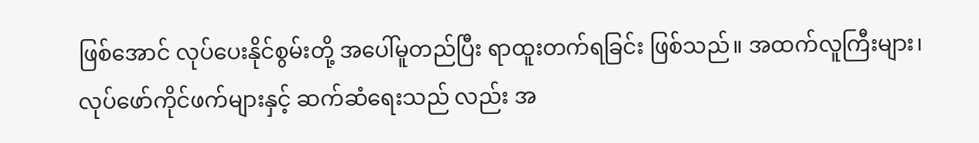ဖြစ်အောင် လုပ်ပေးနိုင်စွမ်းတို့ အပေါ်မူတည်ပြီး ရာထူးတက်ရခြင်း ဖြစ်သည်။ အထက်လူကြီးများ၊ လုပ်ဖော်ကိုင်ဖက်များနှင့် ဆက်ဆံရေးသည် လည်း အ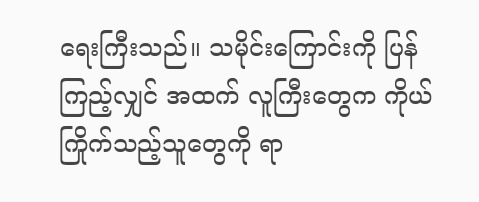ရေးကြီးသည်။ သမိုင်းကြောင်းကို ပြန်ကြည့်လျှင် အထက် လူကြီးတွေက ကိုယ်ကြိုက်သည့်သူတွေကို ရာ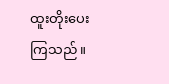ထူးတိုးပေးကြသည်။